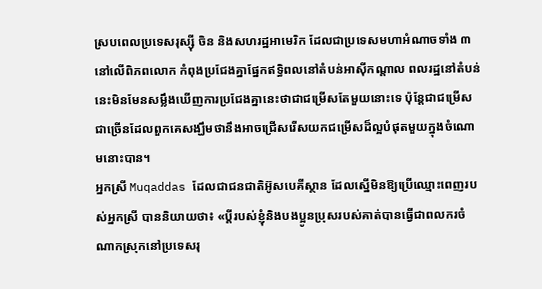ស្របពេលប្រទេសរុស្ស៊ី ចិន និងសហរដ្ឋអាមេរិក ដែលជាប្រទេសមហាអំណាចទាំង ៣ នៅលើពិភពលោក កំពុងប្រជែងគ្នាផ្នែកឥទ្ធិពលនៅតំបន់អាស៊ីកណ្ដាល ពលរដ្ឋនៅតំបន់នេះមិនមែនសម្លឹងឃើញការប្រជែងគ្នានេះថាជាជម្រើសតែមួយនោះទេ ប៉ុន្តែជាជម្រើសជាច្រើនដែលពួកគេសង្ឃឹមថានឹងអាចជ្រើសរើសយកជម្រើសដ៏ល្អបំផុតមួយក្នុងចំណោមនោះបាន។
អ្នកស្រី Muqaddas ដែលជាជនជាតិអ៊ូសបេគីស្ថាន ដែលស្នើមិនឱ្យប្រើឈ្មោះពេញរបស់អ្នកស្រី បាននិយាយថា៖ «ប្ដីរបស់ខ្ញុំនិងបងប្អូនប្រុសរបស់គាត់បានធ្វើជាពលករចំណាកស្រុកនៅប្រទេសរុ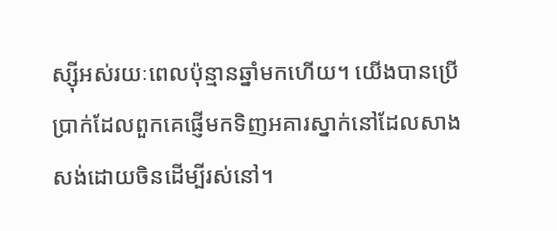ស្ស៊ីអស់រយៈពេលប៉ុន្មានឆ្នាំមកហើយ។ យើងបានប្រើប្រាក់ដែលពួកគេផ្ញើមកទិញអគារស្នាក់នៅដែលសាងសង់ដោយចិនដើម្បីរស់នៅ។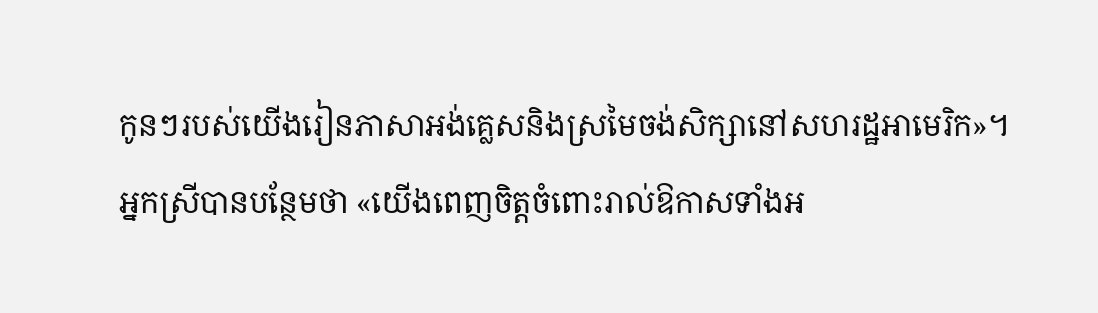កូនៗរបស់យើងរៀនភាសាអង់គ្លេសនិងស្រមៃចង់សិក្សានៅសហរដ្ឋអាមេរិក»។
អ្នកស្រីបានបន្ថែមថា «យើងពេញចិត្តចំពោះរាល់ឱកាសទាំងអ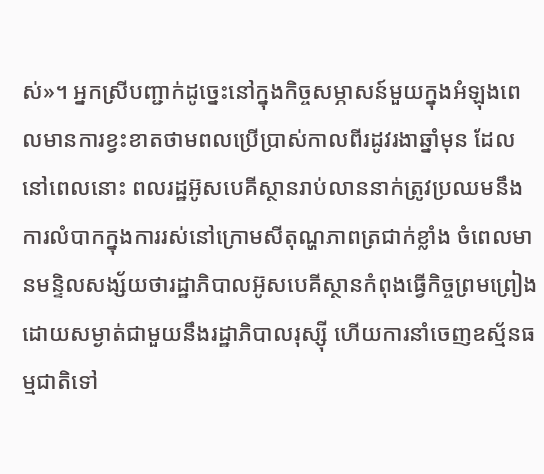ស់»។ អ្នកស្រីបញ្ជាក់ដូច្នេះនៅក្នុងកិច្ចសម្ភាសន៍មួយក្នុងអំឡុងពេលមានការខ្វះខាតថាមពលប្រើប្រាស់កាលពីរដូវរងាឆ្នាំមុន ដែលនៅពេលនោះ ពលរដ្ឋអ៊ូសបេគីស្ថានរាប់លាននាក់ត្រូវប្រឈមនឹងការលំបាកក្នុងការរស់នៅក្រោមសីតុណ្ហភាពត្រជាក់ខ្លាំង ចំពេលមានមន្ទិលសង្ស័យថារដ្ឋាភិបាលអ៊ូសបេគីស្ថានកំពុងធ្វើកិច្ចព្រមព្រៀងដោយសម្ងាត់ជាមួយនឹងរដ្ឋាភិបាលរុស្ស៊ី ហើយការនាំចេញឧស្ម័នធម្មជាតិទៅ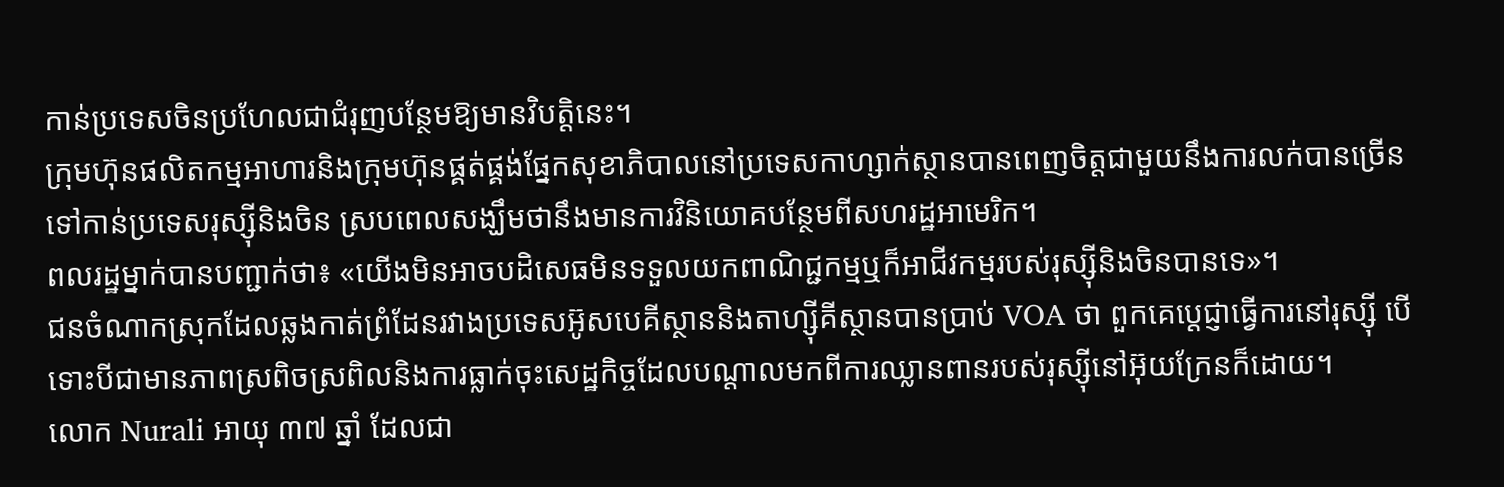កាន់ប្រទេសចិនប្រហែលជាជំរុញបន្ថែមឱ្យមានវិបត្តិនេះ។
ក្រុមហ៊ុនផលិតកម្មអាហារនិងក្រុមហ៊ុនផ្គត់ផ្គង់ផ្នែកសុខាភិបាលនៅប្រទេសកាហ្សាក់ស្ថានបានពេញចិត្តជាមួយនឹងការលក់បានច្រើនទៅកាន់ប្រទេសរុស្ស៊ីនិងចិន ស្របពេលសង្ឃឹមថានឹងមានការវិនិយោគបន្ថែមពីសហរដ្ឋអាមេរិក។
ពលរដ្ឋម្នាក់បានបញ្ជាក់ថា៖ «យើងមិនអាចបដិសេធមិនទទួលយកពាណិជ្ជកម្មឬក៏អាជីវកម្មរបស់រុស្ស៊ីនិងចិនបានទេ»។
ជនចំណាកស្រុកដែលឆ្លងកាត់ព្រំដែនរវាងប្រទេសអ៊ូសបេគីស្ថាននិងតាហ្ស៊ីគីស្ថានបានប្រាប់ VOA ថា ពួកគេប្ដេជ្ញាធ្វើការនៅរុស្ស៊ី បើទោះបីជាមានភាពស្រពិចស្រពិលនិងការធ្លាក់ចុះសេដ្ឋកិច្ចដែលបណ្ដាលមកពីការឈ្លានពានរបស់រុស្ស៊ីនៅអ៊ុយក្រែនក៏ដោយ។
លោក Nurali អាយុ ៣៧ ឆ្នាំ ដែលជា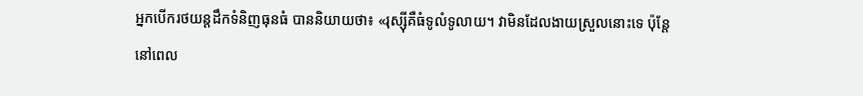អ្នកបើករថយន្តដឹកទំនិញធុនធំ បាននិយាយថា៖ «រុស្ស៊ីគឺធំទូលំទូលាយ។ វាមិនដែលងាយស្រួលនោះទេ ប៉ុន្តែនៅពេល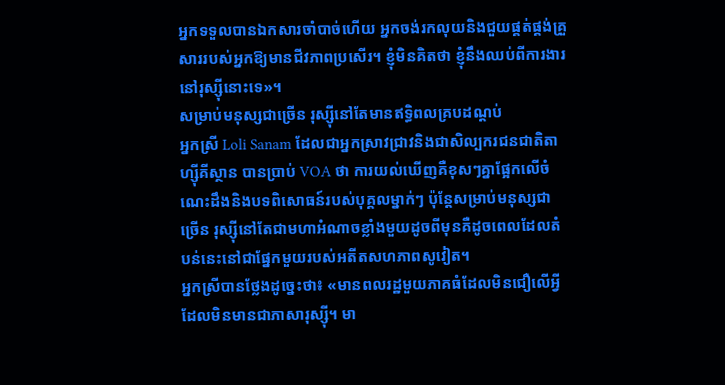អ្នកទទួលបានឯកសារចាំបាច់ហើយ អ្នកចង់រកលុយនិងជួយផ្គត់ផ្គង់គ្រួសាររបស់អ្នកឱ្យមានជីវភាពប្រសើរ។ ខ្ញុំមិនគិតថា ខ្ញុំនឹងឈប់ពីការងារនៅរុស្ស៊ីនោះទេ»។
សម្រាប់មនុស្សជាច្រើន រុស្ស៊ីនៅតែមានឥទ្ធិពលគ្របដណ្ដប់
អ្នកស្រី Loli Sanam ដែលជាអ្នកស្រាវជ្រាវនិងជាសិល្បករជនជាតិតាហ្ស៊ីគីស្ថាន បានប្រាប់ VOA ថា ការយល់ឃើញគឺខុសៗគ្នាផ្អែកលើចំណេះដឹងនិងបទពិសោធន៍របស់បុគ្គលម្នាក់ៗ ប៉ុន្តែសម្រាប់មនុស្សជាច្រើន រុស្ស៊ីនៅតែជាមហាអំណាចខ្លាំងមួយដូចពីមុនគឺដូចពេលដែលតំបន់នេះនៅជាផ្នែកមួយរបស់អតីតសហភាពសូវៀត។
អ្នកស្រីបានថ្លែងដូច្នេះថា៖ «មានពលរដ្ឋមួយភាគធំដែលមិនជឿលើអ្វីដែលមិនមានជាភាសារុស្ស៊ី។ មា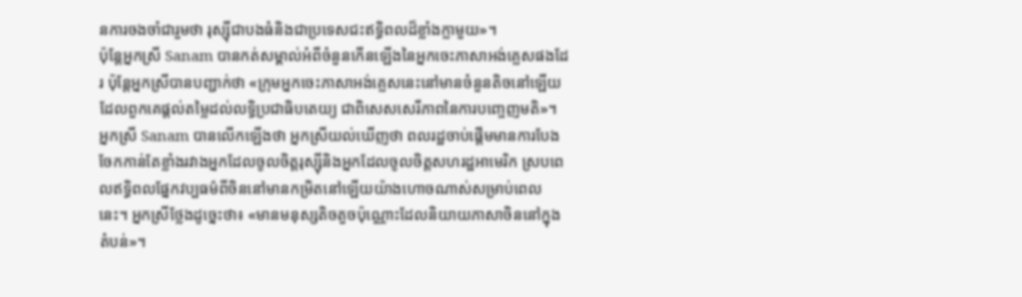នការចងចាំជារួមថា រុស្ស៊ីជាបងធំនិងជាប្រទេសជះឥទ្ធិពលដ៏ខ្លាំងក្លាមួយ»។
ប៉ុន្តែអ្នកស្រី Sanam បានកត់សម្គាល់អំពីចំនួនកើនឡើងនៃអ្នកចេះភាសាអង់គ្លេសផងដែរ ប៉ុន្តែអ្នកស្រីបានបញ្ជាក់ថា «ក្រុមអ្នកចេះភាសាអង់គ្លេសនេះនៅមានចំនួនតិចនៅឡើយ ដែលពួកគេផ្តល់តម្លៃដល់លទ្ធិប្រជាធិបតេយ្យ ជាពិសេសសេរីភាពនៃការបញ្ចេញមតិ»។
អ្នកស្រី Sanam បានលើកឡើងថា អ្នកស្រីយល់ឃើញថា ពលរដ្ឋចាប់ផ្តើមមានការបែងចែកកាន់តែខ្លាំងរវាងអ្នកដែលចូលចិត្តរុស្ស៊ីនិងអ្នកដែលចូលចិត្តសហរដ្ឋអាមេរិក ស្របពេលឥទ្ធិពលផ្នែកវប្បធម៌ពីចិននៅមានកម្រិតនៅឡើយយ៉ាងហោចណាស់សម្រាប់ពេលនេះ។ អ្នកស្រីថ្លែងដូច្នេះថា៖ «មានមនុស្សតិចតួចប៉ុណ្ណោះដែលនិយាយភាសាចិននៅក្នុងតំបន់»។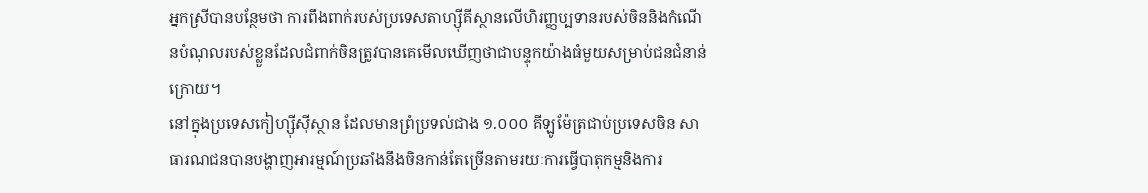អ្នកស្រីបានបន្ថែមថា ការពឹងពាក់របស់ប្រទេសតាហ្ស៊ីគីស្ថានលើហិរញ្ញប្បទានរបស់ចិននិងកំណើនបំណុលរបស់ខ្លួនដែលជំពាក់ចិនត្រូវបានគេមើលឃើញថាជាបន្ទុកយ៉ាងធំមួយសម្រាប់ជនជំនាន់ក្រោយ។
នៅក្នុងប្រទេសកៀហ្ស៊ីស៊ីស្ថាន ដែលមានព្រំប្រទល់ជាង ១.០០០ គីឡូម៉ែត្រជាប់ប្រទេសចិន សាធារណជនបានបង្ហាញអារម្មណ៍ប្រឆាំងនឹងចិនកាន់តែច្រើនតាមរយៈការធ្វើបាតុកម្មនិងការ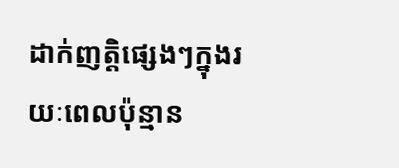ដាក់ញត្តិផ្សេងៗក្នុងរយៈពេលប៉ុន្មាន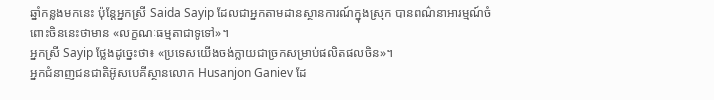ឆ្នាំកន្លងមកនេះ ប៉ុន្តែអ្នកស្រី Saida Sayip ដែលជាអ្នកតាមដានស្ថានការណ៍ក្នុងស្រុក បានពណ៌នាអារម្មណ៍ចំពោះចិននេះថាមាន «លក្ខណៈធម្មតាជាទូទៅ»។
អ្នកស្រី Sayip ថ្លែងដូច្នេះថា៖ «ប្រទេសយើងចង់ក្លាយជាច្រកសម្រាប់ផលិតផលចិន»។
អ្នកជំនាញជនជាតិអ៊ូសបេគីស្ថានលោក Husanjon Ganiev ដែ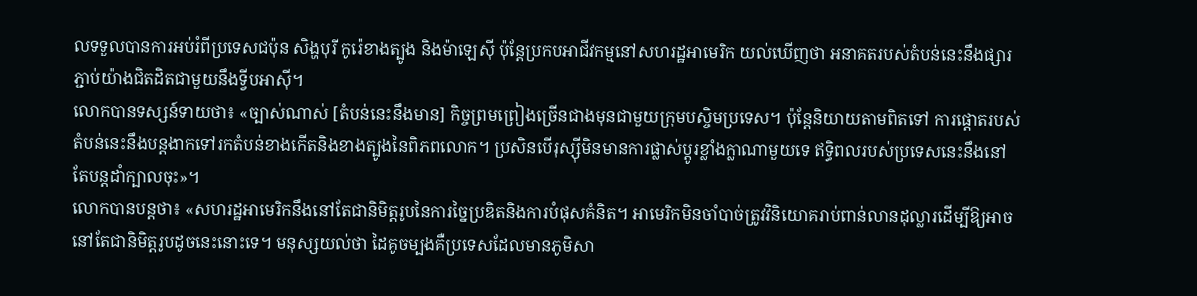លទទួលបានការអប់រំពីប្រទេសជប៉ុន សិង្ហបុរី កូរ៉េខាងត្បូង និងម៉ាឡេស៊ី ប៉ុន្តែប្រកបអាជីវកម្មនៅសហរដ្ឋអាមេរិក យល់ឃើញថា អនាគតរបស់តំបន់នេះនឹងផ្សារភ្ជាប់យ៉ាងជិតដិតជាមួយនឹងទ្វីបអាស៊ី។
លោកបានទស្សន៍ទាយថា៖ «ច្បាស់ណាស់ [តំបន់នេះនឹងមាន] កិច្ចព្រមព្រៀងច្រើនជាងមុនជាមួយក្រុមបស្ចិមប្រទេស។ ប៉ុន្តែនិយាយតាមពិតទៅ ការផ្តោតរបស់តំបន់នេះនឹងបន្តងាកទៅរកតំបន់ខាងកើតនិងខាងត្បូងនៃពិភពលោក។ ប្រសិនបើរុស្ស៊ីមិនមានការផ្លាស់ប្តូរខ្លាំងក្លាណាមួយទេ ឥទ្ធិពលរបស់ប្រទេសនេះនឹងនៅតែបន្តដាំក្បាលចុះ»។
លោកបានបន្តថា៖ «សហរដ្ឋអាមេរិកនឹងនៅតែជានិមិត្តរូបនៃការច្នៃប្រឌិតនិងការបំផុសគំនិត។ អាមេរិកមិនចាំបាច់ត្រូវវិនិយោគរាប់ពាន់លានដុល្លារដើម្បីឱ្យអាចនៅតែជានិមិត្តរូបដូចនេះនោះទេ។ មនុស្សយល់ថា ដៃគូចម្បងគឺប្រទេសដែលមានភូមិសា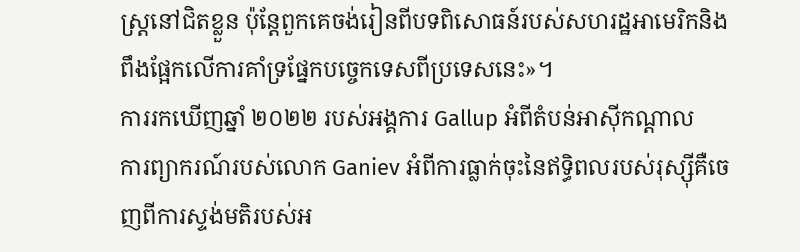ស្រ្តនៅជិតខ្លួន ប៉ុន្តែពួកគេចង់រៀនពីបទពិសោធន៍របស់សហរដ្ឋអាមេរិកនិងពឹងផ្អែកលើការគាំទ្រផ្នែកបច្ចេកទេសពីប្រទេសនេះ»។
ការរកឃើញឆ្នាំ ២០២២ របស់អង្គការ Gallup អំពីតំបន់អាស៊ីកណ្តាល
ការព្យាករណ៍របស់លោក Ganiev អំពីការធ្លាក់ចុះនៃឥទ្ធិពលរបស់រុស្ស៊ីគឺចេញពីការស្ទង់មតិរបស់អ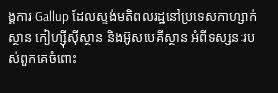ង្គការ Gallup ដែលស្ទង់មតិពលរដ្ឋនៅប្រទេសកាហ្សាក់ស្ថាន កៀហ្ស៊ីស៊ីស្ថាន និងអ៊ូសបេគីស្ថាន អំពីទស្សនៈរបស់ពួកគេចំពោះ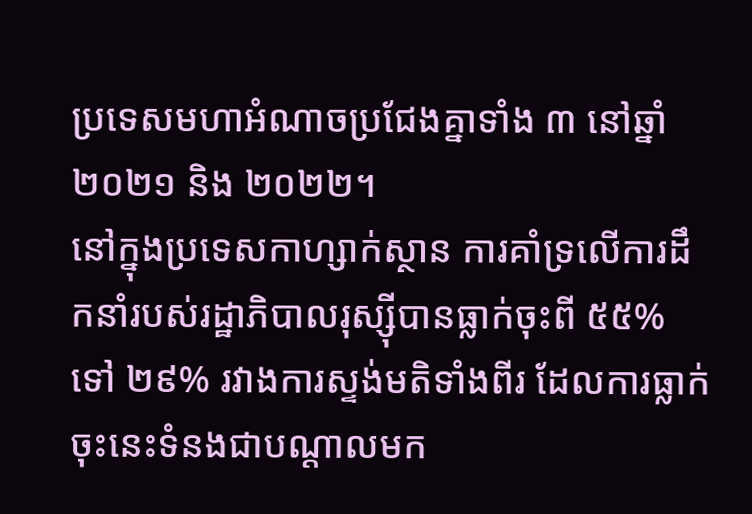ប្រទេសមហាអំណាចប្រជែងគ្នាទាំង ៣ នៅឆ្នាំ ២០២១ និង ២០២២។
នៅក្នុងប្រទេសកាហ្សាក់ស្ថាន ការគាំទ្រលើការដឹកនាំរបស់រដ្ឋាភិបាលរុស្ស៊ីបានធ្លាក់ចុះពី ៥៥% ទៅ ២៩% រវាងការស្ទង់មតិទាំងពីរ ដែលការធ្លាក់ចុះនេះទំនងជាបណ្ដាលមក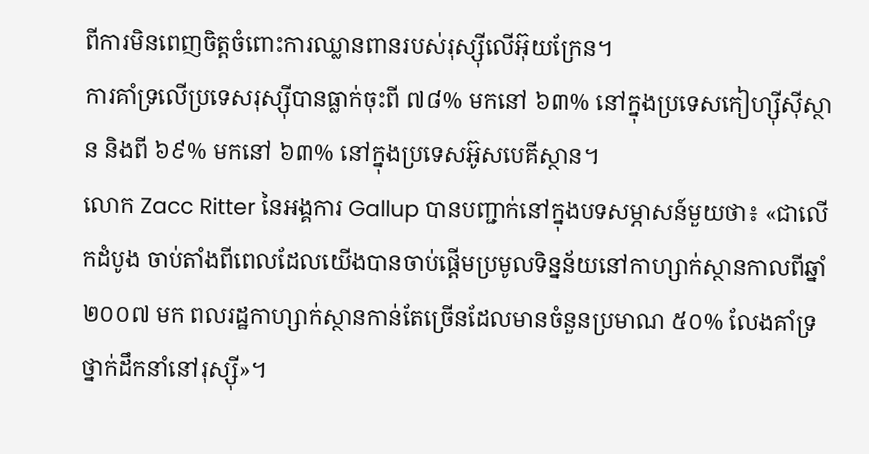ពីការមិនពេញចិត្តចំពោះការឈ្លានពានរបស់រុស្ស៊ីលើអ៊ុយក្រែន។
ការគាំទ្រលើប្រទេសរុស្ស៊ីបានធ្លាក់ចុះពី ៧៨% មកនៅ ៦៣% នៅក្នុងប្រទេសកៀហ្ស៊ីស៊ីស្ថាន និងពី ៦៩% មកនៅ ៦៣% នៅក្នុងប្រទេសអ៊ូសបេគីស្ថាន។
លោក Zacc Ritter នៃអង្គការ Gallup បានបញ្ជាក់នៅក្នុងបទសម្ភាសន៍មួយថា៖ «ជាលើកដំបូង ចាប់តាំងពីពេលដែលយើងបានចាប់ផ្ដើមប្រមូលទិន្នន័យនៅកាហ្សាក់ស្ថានកាលពីឆ្នាំ ២០០៧ មក ពលរដ្ឋកាហ្សាក់ស្ថានកាន់តែច្រើនដែលមានចំនួនប្រមាណ ៥០% លែងគាំទ្រថ្នាក់ដឹកនាំនៅរុស្ស៊ី»។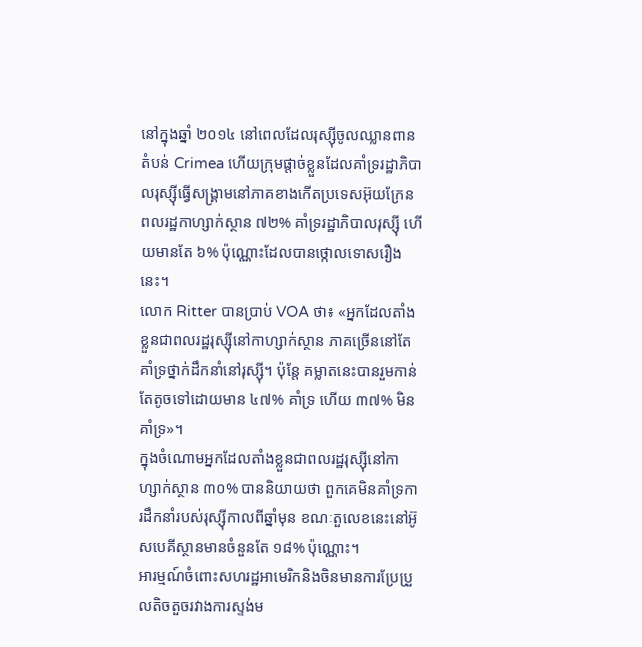នៅក្នុងឆ្នាំ ២០១៤ នៅពេលដែលរុស្ស៊ីចូលឈ្លានពានតំបន់ Crimea ហើយក្រុមផ្តាច់ខ្លួនដែលគាំទ្ររដ្ឋាភិបាលរុស្ស៊ីធ្វើសង្រ្គាមនៅភាគខាងកើតប្រទេសអ៊ុយក្រែន ពលរដ្ឋកាហ្សាក់ស្ថាន ៧២% គាំទ្ររដ្ឋាភិបាលរុស្ស៊ី ហើយមានតែ ៦% ប៉ុណ្ណោះដែលបានថ្កោលទោសរឿងនេះ។
លោក Ritter បានប្រាប់ VOA ថា៖ «អ្នកដែលតាំងខ្លួនជាពលរដ្ឋរុស្ស៊ីនៅកាហ្សាក់ស្ថាន ភាគច្រើននៅតែគាំទ្រថ្នាក់ដឹកនាំនៅរុស្ស៊ី។ ប៉ុន្តែ គម្លាតនេះបានរួមកាន់តែតូចទៅដោយមាន ៤៧% គាំទ្រ ហើយ ៣៧% មិនគាំទ្រ»។
ក្នុងចំណោមអ្នកដែលតាំងខ្លួនជាពលរដ្ឋរុស្ស៊ីនៅកាហ្សាក់ស្ថាន ៣០% បាននិយាយថា ពួកគេមិនគាំទ្រការដឹកនាំរបស់រុស្ស៊ីកាលពីឆ្នាំមុន ខណៈតួលេខនេះនៅអ៊ូសបេគីស្ថានមានចំនួនតែ ១៨% ប៉ុណ្ណោះ។
អារម្មណ៍ចំពោះសហរដ្ឋអាមេរិកនិងចិនមានការប្រែប្រួលតិចតួចរវាងការស្ទង់ម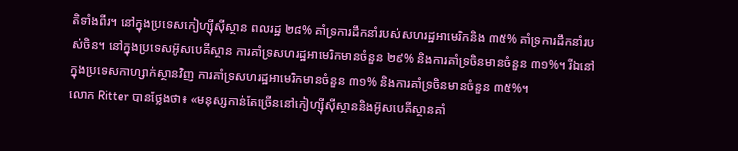តិទាំងពីរ។ នៅក្នុងប្រទេសកៀហ្ស៊ីស៊ីស្ថាន ពលរដ្ឋ ២៨% គាំទ្រការដឹកនាំរបស់សហរដ្ឋអាមេរិកនិង ៣៥% គាំទ្រការដឹកនាំរបស់ចិន។ នៅក្នុងប្រទេសអ៊ូសបេគីស្ថាន ការគាំទ្រសហរដ្ឋអាមេរិកមានចំនួន ២៩% និងការគាំទ្រចិនមានចំនួន ៣១%។ រីឯនៅក្នុងប្រទេសកាហ្សាក់ស្ថានវិញ ការគាំទ្រសហរដ្ឋអាមេរិកមានចំនួន ៣១% និងការគាំទ្រចិនមានចំនួន ៣៥%។
លោក Ritter បានថ្លែងថា៖ «មនុស្សកាន់តែច្រើននៅកៀហ្ស៊ីស៊ីស្ថាននិងអ៊ូសបេគីស្ថានគាំ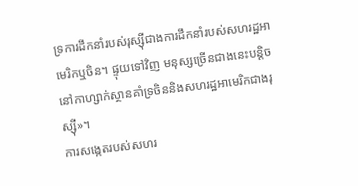ទ្រការដឹកនាំរបស់រុស្ស៊ីជាងការដឹកនាំរបស់សហរដ្ឋអាមេរិកឬចិន។ ផ្ទុយទៅវិញ មនុស្សច្រើនជាងនេះបន្តិចនៅកាហ្សាក់ស្ថានគាំទ្រចិននិងសហរដ្ឋអាមេរិកជាងរុស្ស៊ី»។
ការសង្កេតរបស់សហរ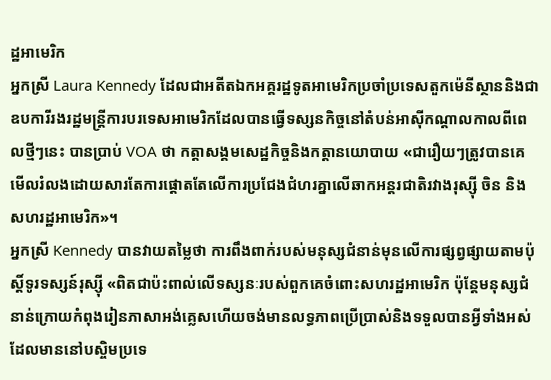ដ្ឋអាមេរិក
អ្នកស្រី Laura Kennedy ដែលជាអតីតឯកអគ្គរដ្ឋទូតអាមេរិកប្រចាំប្រទេសតួកម៉េនីស្ថាននិងជាឧបការីរងរដ្ឋមន្រ្តីការបរទេសអាមេរិកដែលបានធ្វើទស្សនកិច្ចនៅតំបន់អាស៊ីកណ្តាលកាលពីពេលថ្មីៗនេះ បានប្រាប់ VOA ថា កត្តាសង្គមសេដ្ឋកិច្ចនិងកត្តានយោបាយ «ជារឿយៗត្រូវបានគេមើលរំលងដោយសារតែការផ្តោតតែលើការប្រជែងជំហរគ្នាលើឆាកអន្តរជាតិរវាងរុស្ស៊ី ចិន និងសហរដ្ឋអាមេរិក»។
អ្នកស្រី Kennedy បានវាយតម្លៃថា ការពឹងពាក់របស់មនុស្សជំនាន់មុនលើការផ្សព្វផ្សាយតាមប៉ុស្តិ៍ទូរទស្សន៍រុស្ស៊ី «ពិតជាប៉ះពាល់លើទស្សនៈរបស់ពួកគេចំពោះសហរដ្ឋអាមេរិក ប៉ុន្តែមនុស្សជំនាន់ក្រោយកំពុងរៀនភាសាអង់គ្លេសហើយចង់មានលទ្ធភាពប្រើប្រាស់និងទទួលបានអ្វីទាំងអស់ដែលមាននៅបស្ចិមប្រទេ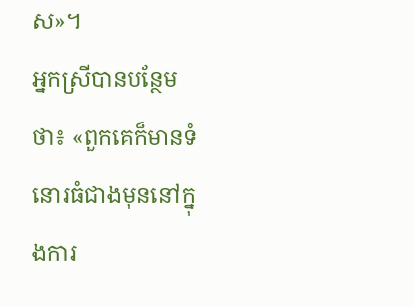ស»។
អ្នកស្រីបានបន្ថែមថា៖ «ពួកគេក៏មានទំនោរធំជាងមុននៅក្នុងការ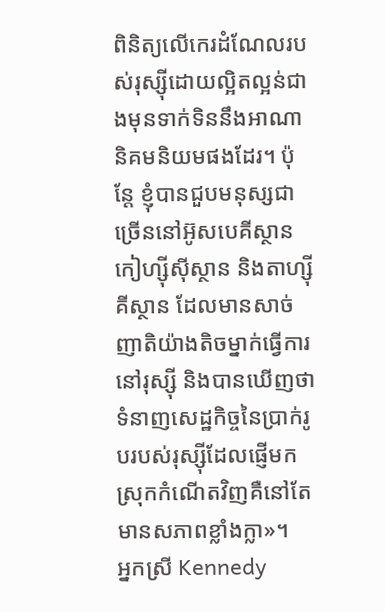ពិនិត្យលើកេរដំណែលរបស់រុស្ស៊ីដោយល្អិតល្អន់ជាងមុនទាក់ទិននឹងអាណានិគមនិយមផងដែរ។ ប៉ុន្តែ ខ្ញុំបានជួបមនុស្សជាច្រើននៅអ៊ូសបេគីស្ថាន កៀហ្ស៊ីស៊ីស្ថាន និងតាហ្ស៊ីគីស្ថាន ដែលមានសាច់ញាតិយ៉ាងតិចម្នាក់ធ្វើការនៅរុស្ស៊ី និងបានឃើញថាទំនាញសេដ្ឋកិច្ចនៃប្រាក់រូបរបស់រុស្ស៊ីដែលផ្ញើមកស្រុកកំណើតវិញគឺនៅតែមានសភាពខ្លាំងក្លា»។
អ្នកស្រី Kennedy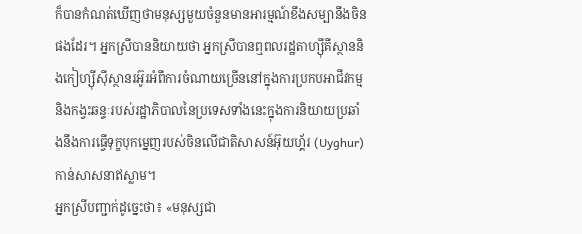ក៏បានកំណត់ឃើញថាមនុស្សមួយចំនួនមានអារម្មណ៍ខឹងសម្បានឹងចិនផងដែរ។ អ្នកស្រីបាននិយាយថា អ្នកស្រីបានឮពលរដ្ឋតាហ្ស៊ីគីស្ថាននិងកៀហ្ស៊ីស៊ីស្ថានរអ៊ូរអំពីការចំណាយច្រើននៅក្នុងការប្រកបអាជីវកម្មនិងកង្វះឆន្ទៈរបស់រដ្ឋាភិបាលនៃប្រទេសទាំងនេះក្នុងការនិយាយប្រឆាំងនឹងការធ្វើទុក្ខបុកម្នេញរបស់ចិនលើជាតិសាសន៍អ៊ុយហ្គ័រ (Uyghur) កាន់សាសនាឥស្លាម។
អ្នកស្រីបញ្ជាក់ដូច្នេះថា៖ «មនុស្សជា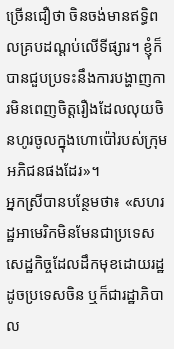ច្រើនជឿថា ចិនចង់មានឥទ្ធិពលគ្របដណ្ដប់លើទីផ្សារ។ ខ្ញុំក៏បានជួបប្រទះនឹងការបង្ហាញការមិនពេញចិត្តរឿងដែលលុយចិនហូរចូលក្នុងហោប៉ៅរបស់ក្រុមអភិជនផងដែរ»។
អ្នកស្រីបានបន្ថែមថា៖ «សហរដ្ឋអាមេរិកមិនមែនជាប្រទេសសេដ្ឋកិច្ចដែលដឹកមុខដោយរដ្ឋដូចប្រទេសចិន ឬក៏ជារដ្ឋាភិបាល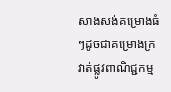សាងសង់គម្រោងធំៗដូចជាគម្រោងក្រវាត់ផ្លូវពាណិជ្ជកម្ម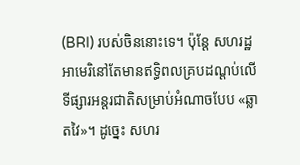(BRI) របស់ចិននោះទេ។ ប៉ុន្តែ សហរដ្ឋអាមេរិនៅតែមានឥទ្ធិពលគ្របដណ្ដប់លើទីផ្សារអន្តរជាតិសម្រាប់អំណាចបែប «ឆ្លាតវៃ»។ ដូច្នេះ សហរ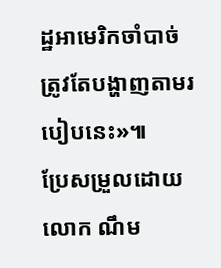ដ្ឋអាមេរិកចាំបាច់ត្រូវតែបង្ហាញតាមរបៀបនេះ»៕
ប្រែសម្រួលដោយលោក ណឹម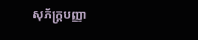សុភ័ក្រ្តបញ្ញា